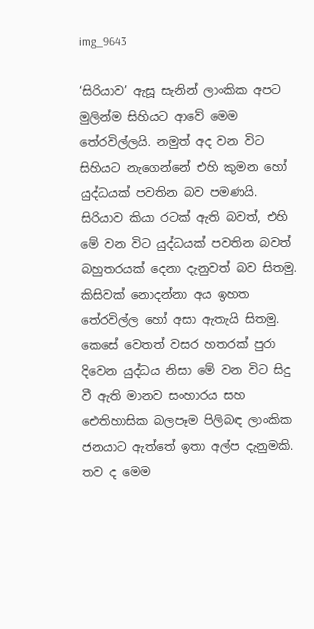img_9643

‘සිරියාව’ ඇසූ සැනින් ලාංකික අපට මුලින්ම සිහියට ආවේ මෙම තේරවිල්ලයි. නමුත් අද වන විට සිහියට නැගෙන්නේ එහි කුමන හෝ යුද්ධයක් පවතින බව පමණයි. සිරියාව කියා රටක් ඇති බවත්, එහි මේ වන විට යුද්ධයක් පවතින බවත් බහුතරයක් දෙනා දැනුවත් බව සිතමු. කිසිවක් නොදන්නා අය ඉහත තේරවිල්ල හෝ අසා ඇතැයි සිතමු. කෙසේ වෙතත් වසර හතරක් පුරා දිවෙන යුද්ධය නිසා මේ වන විට සිදු වී ඇති මානව සංහාරය සහ ඓතිහාසික බලපෑම පිලිබඳ ලාංකික ජනයාට ඇත්තේ ඉතා අල්ප දැනුමකි. තව ද මෙම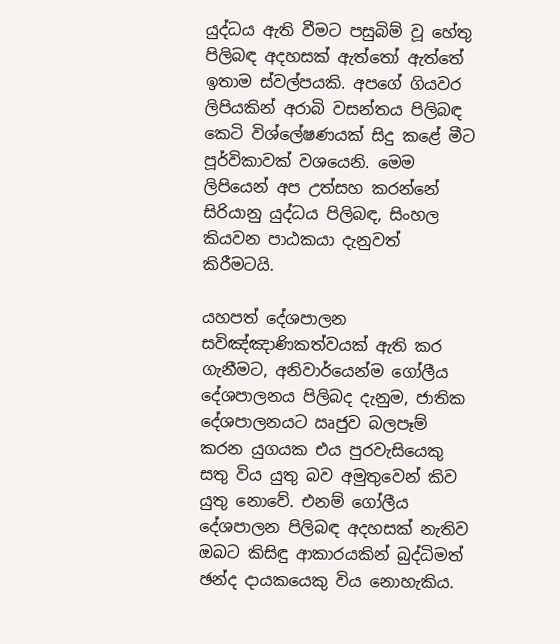යුද්ධය ඇති වීමට පසුබිම් වූ හේතු පිලිබඳ අදහසක් ඇත්තෝ ඇත්තේ ඉතාම ස්වල්පයකි. අපගේ ගියවර ලිපියකින් අරාබි වසන්තය පිලිබඳ කෙටි විශ්ලේෂණයක් සිදු කළේ මීට පූර්විකාවක් වශයෙනි. මෙම ලිපියෙන් අප උත්සහ කරන්නේ සිරියානු යුද්ධය පිලිබඳ, සිංහල කියවන පාඨකයා දැනුවත් කිරීමටයි.

යහපත් දේශපාලන සවිඤ්ඤාණිකත්වයක් ඇති කර ගැනීමට, අනිවාර්යෙන්ම ගෝලීය දේශපාලනය පිලිබද දැනුම, ජාතික දේශපාලනයට ඍජුව බලපෑම් කරන යුගයක එය පුරවැසියෙකු සතු විය යුතු බව අමුතුවෙන් කිව යුතු නොවේ. එනම් ගෝලීය දේශපාලන පිලිබඳ අදහසක් නැතිව ඔබට කිසිඳු ආකාරයකින් බුද්ධිමත් ඡන්ද දායකයෙකු විය නොහැකිය.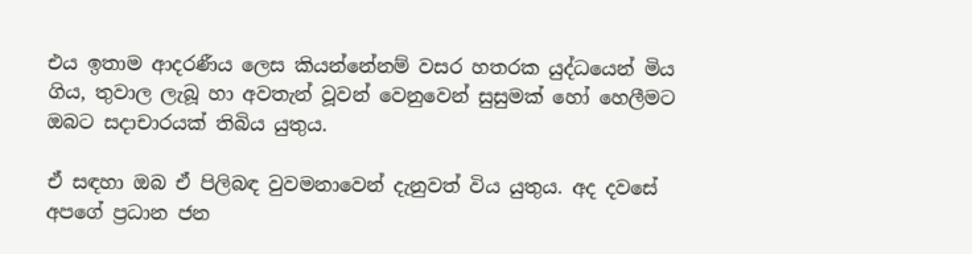එය ඉතාම ආදරණීය ලෙස කියන්නේනම් වසර හතරක යුද්ධයෙන් මිය ගිය, තුවාල ලැබූ හා අවතැන් වූවන් වෙනුවෙන් සුසුමක් හෝ හෙලීමට ඔබට සදාචාරයක් තිබිය යුතුය.

ඒ සඳහා ඔබ ඒ පිලිබඳ වුවමනාවෙන් දැනුවත් විය යුතුය. අද දවසේ අපගේ ප්‍රධාන ජන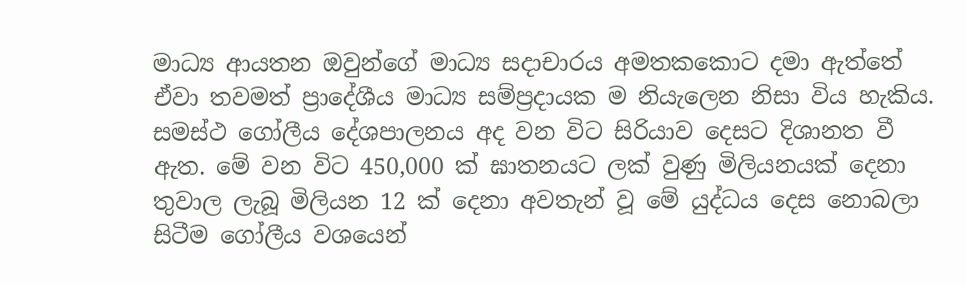මාධ්‍ය ආයතන ඔවුන්ගේ මාධ්‍ය සදාචාරය අමතකකොට දමා ඇත්තේ ඒවා තවමත් ප්‍රාදේශීය මාධ්‍ය සම්ප්‍රදායක ම නියැලෙන නිසා විය හැකිය. සමස්ථ ගෝලීය දේශපාලනය අද වන විට සිරියාව දෙසට දිශානත වී ඇත. මේ වන විට 450,000 ක් ඝාතනයට ලක් වුණු මිලියනයක් දෙනා තුවාල ලැබූ මිලියන 12 ක් දෙනා අවතැන් වූ මේ යුද්ධය දෙස නොබලා සිටීම ගෝලීය වශයෙන්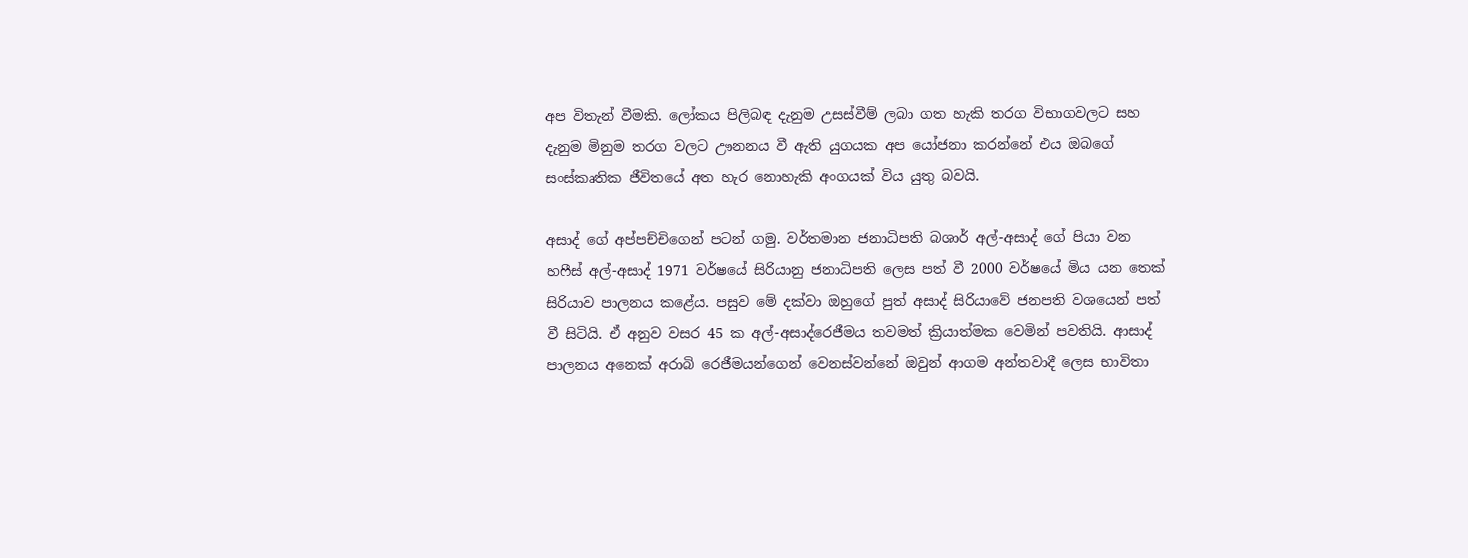අප විතැන් වීමකි. ලෝකය පිලිබඳ දැනුම උසස්වීම් ලබා ගත හැකි තරග විභාගවලට සහ දැනුම මිනුම තරග වලට ඌනනය වී ඇති යුගයක අප යෝජනා කරන්නේ එය ඔබගේ සංස්කෘතික ජීවිතයේ අත හැර නොහැකි අංගයක් විය යුතු බවයි.

අසාද් ගේ අප්පච්චිගෙන් පටන් ගමු. වර්තමාන ජනාධිපති බශාර් අල්-අසාද් ගේ පියා වන හෆීස් අල්-අසාද් 1971 වර්ෂයේ සිරියානු ජනාධිපති ලෙස පත් වී 2000 වර්ෂයේ මිය යන තෙක් සිරියාව පාලනය කළේය. පසුව මේ දක්වා ඔහුගේ පුත් අසාද් සිරියාවේ ජනපති වශයෙන් පත් වී සිටියි. ඒ අනුව වසර 45 ක අල්-අසාද්රෙජීමය තවමත් ක්‍රියාත්මක වෙමින් පවතියි. ආසාද් පාලනය අනෙක් අරාබි රෙජීමයන්ගෙන් වෙනස්වන්නේ ඔවුන් ආගම අන්තවාදී ලෙස භාවිතා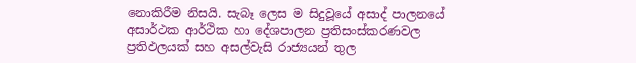නොකිරීම නිසයි. සැබෑ ලෙස ම සිදුවූයේ අසාද් පාලනයේ අසාර්ථක ආර්ථික හා දේශපාලන ප්‍රතිසංස්කරණවල ප්‍රතිඵලයක් සහ අසල්වැසි රාජ්‍යයන් තුල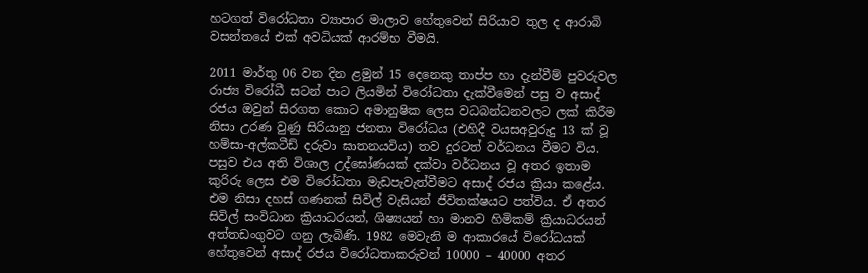හටගත් විරෝධතා ව්‍යාපාර මාලාව හේතුවෙන් සිරියාව තුල ද ආරාබි වසන්තයේ එක් අවධියක් ආරම්භ වීමයි.

2011 මාර්තු 06 වන දින ළමුන් 15 දෙනෙකු තාප්ප හා දැන්වීම් පුවරුවල රාජ්‍ය විරෝධී සටන් පාට ලියමින් විරෝධතා දැක්වීමෙන් පසු ව අසාද් රජය ඔවුන් සිරගත කොට අමානුෂික ලෙස වධබන්ධනවලට ලක් කිරීම නිසා උරණ වුණු සිරියානු ජනතා විරෝධය (එහිදී වයසඅවුරුදු 13 ක් වූ හම්සා-අල්කටීඩ් දරුවා ඝාතනයවිය) තව දුරටත් වර්ධනය වීමට විය. පසුව එය අති විශාල උද්ඝෝණයක් දක්වා වර්ධනය වූ අතර ඉතාම කුරිරු ලෙස එම විරෝධතා මැඩපැවැත්වීමට අසාද් රජය ක්‍රියා කළේය. එම නිසා දහස් ගණනක් සිවිල් වැසියන් ජීවිතක්ෂයට පත්විය. ඒ අතර සිවිල් සංවිධාන ක්‍රියාධරයන්, ශිෂ්‍යයන් හා මානව හිමිකම් ක්‍රියාධරයන් අත්තඩංගුවට ගනු ලැබිණි. 1982 මෙවැනි ම ආකාරයේ විරෝධයක් හේතුවෙන් අසාද් රජය විරෝධතාකරුවන් 10000 – 40000 අතර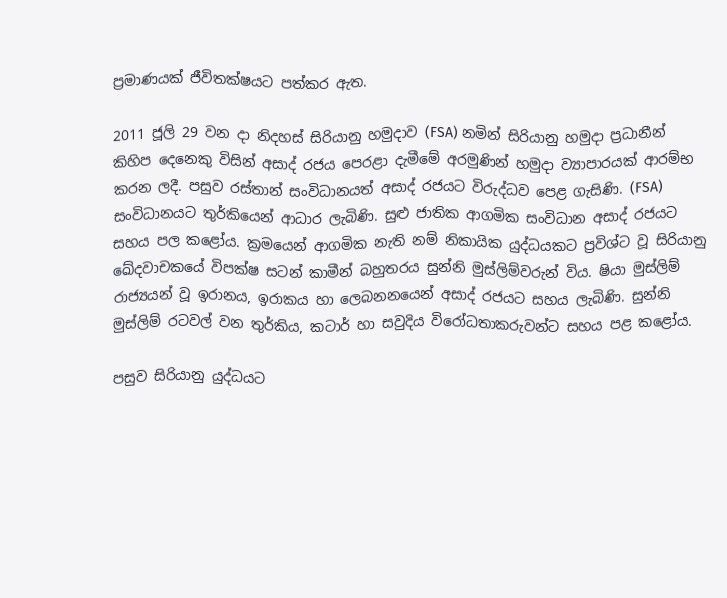ප්‍රමාණයක් ජීවිතක්ෂයට පත්කර ඇත.

2011 ජූලි 29 වන දා නිදහස් සිරියානු හමුදාව (FSA) නමින් සිරියානු හමුදා ප්‍රධානීන් කිහිප දෙනෙකු විසින් අසාද් රජය පෙරළා දැමීමේ අරමුණින් හමුදා ව්‍යාපාරයක් ආරම්භ කරන ලදී. පසුව රස්තාන් සංවිධානයත් අසාද් රජයට විරුද්ධව පෙළ ගැසිණි. (FSA) සංවිධානයට තුර්කියෙන් ආධාර ලැබිණි. සුළු ජාතික ආගමික සංවිධාන අසාද් රජයට සහය පල කළෝය. ක්‍රමයෙන් ආගමික නැති නම් නිකායික යුද්ධයකට ප්‍රවිශ්ට වූ සිරියානු ඛේදවාචකයේ විපක්ෂ සටන් කාමීන් බහුතරය සුන්නි මුස්ලිම්වරුන් විය. ෂියා මුස්ලිම් රාජ්‍යයන් වූ ඉරානය, ඉරාකය හා ලෙබනනයෙන් අසාද් රජයට සහය ලැබිණි. සුන්නි මුස්ලිම් රටවල් වන තුර්කිය, කටාර් හා සවුදිය විරෝධතාකරුවන්ට සහය පළ කළෝය.

පසුව සිරියානු යුද්ධයට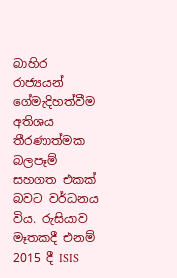බාහිර රාජ්‍යයන් ගේමැදිහත්වීම අතිශය තීරණාත්මක බලපෑම් සහගත එකක් බවට වර්ධනය විය. රුසියාව මෑතකදී එනම් 2015 දී ISIS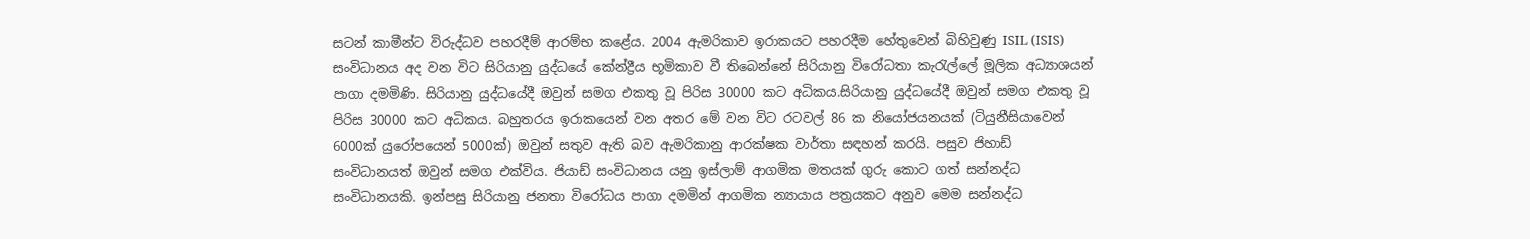සටන් කාමීන්ට විරුද්ධව පහරදීම් ආරම්භ කළේය. 2004 ඇමරිකාව ඉරාකයට පහරදීම හේතුවෙන් බිහිවුණු ISIL (ISIS) සංවිධානය අද වන විට සිරියානු යුද්ධයේ කේන්ද්‍රීය භූමිකාව වී තිබෙන්නේ සිරියානු විරෝධතා කැරැල්ලේ මූලික අධ්‍යාශයන් පාගා දමමිණි. සිරියානු යුද්ධයේදී ඔවුන් සමග එකතු වූ පිරිස 30000 කට අධිකය.සිරියානු යුද්ධයේදී ඔවුන් සමග එකතු වූ පිරිස 30000 කට අධිකය. බහුතරය ඉරාකයෙන් වන අතර මේ වන විට රටවල් 86 ක නියෝජයනයක් (ටියුනීසියාවෙන් 6000ක් යුරෝපයෙන් 5000ක්) ඔවුන් සතුව ඇති බව ඇමරිකානු ආරක්ෂක වාර්තා සඳහන් කරයි. පසුව ජිහාඩ් සංවිධානයත් ඔවුන් සමග එක්විය. ජියාඩ් සංවිධානය යනු ඉස්ලාම් ආගමික මතයක් ගුරු කොට ගත් සන්නද්ධ සංවිධානයකි. ඉන්පසු සිරියානු ජනතා විරෝධය පාගා දමමින් ආගමික න්‍යායාය පත්‍රයකට අනුව මෙම සන්නද්ධ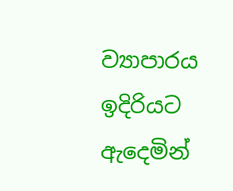ව්‍යාපාරය ඉදිරියට ඇදෙමින්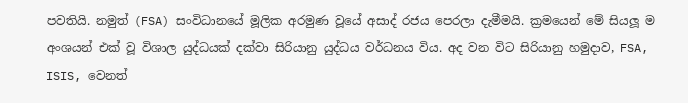පවතියි. නමුත් (FSA) සංවිධානයේ මූලික අරමුණ වූයේ අසාද් රජය පෙරලා දැමීමයි. ක්‍රමයෙන් මේ සියලූ ම අංශයන් එක් වූ විශාල යුද්ධයක් දක්වා සිරියානු යුද්ධය වර්ධනය විය. අද වන විට සිරියානු හමුදාව, FSA, ISIS, වෙනත්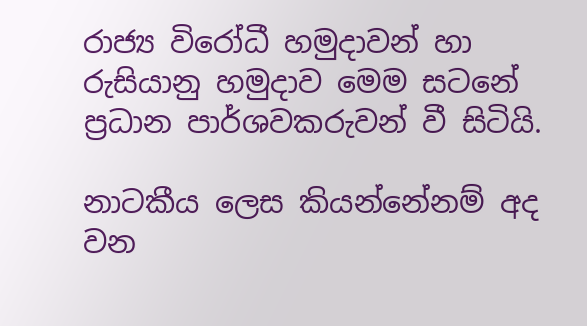රාජ්‍ය විරෝධී හමුදාවන් හා රුසියානු හමුදාව මෙම සටනේ ප්‍රධාන පාර්ශවකරුවන් වී සිටියි.

නාටකීය ලෙස කියන්නේනම් අද වන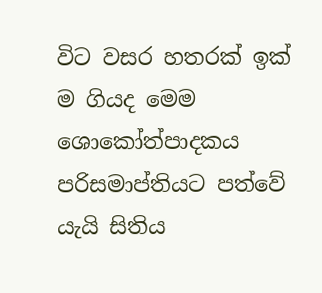විට වසර හතරක් ඉක් ම ගියද මෙම ශොකෝත්පාදකය පරිසමාප්තියට පත්වේ යැයි සිතිය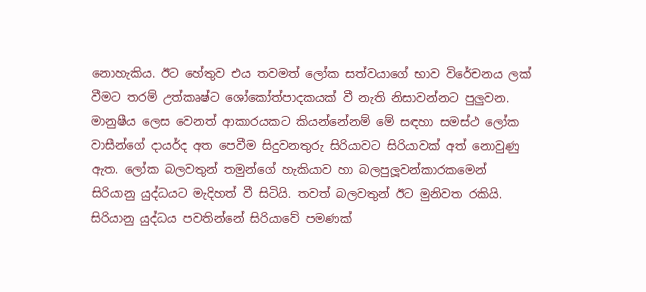නොහැකිය. ඊට හේතුව එය තවමත් ලෝක සත්වයාගේ භාව විරේචනය ලක් වීමට තරම් උත්කෘෂ්ට ශෝකෝත්පාදකයක් වී නැති නිසාවන්නට පුලුවන. මානුෂීය ලෙස වෙනත් ආකාරයකට කියන්නේනම් මේ සඳහා සමස්ථ ලෝක වාසීන්ගේ දායර්ද අත පෙවීම සිදුවනතුරු සිරියාවට සිරියාවක් අත් නොවුණු ඇත. ලෝක බලවතුන් තමුන්ගේ හැකියාව හා බලපුලූවන්කාරකමෙන් සිරියානු යුද්ධයට මැදිහත් වී සිටියි. තවත් බලවතුන් ඊට මුනිවත රකියි. සිරියානු යුද්ධය පවතින්නේ සිරියාවේ පමණක්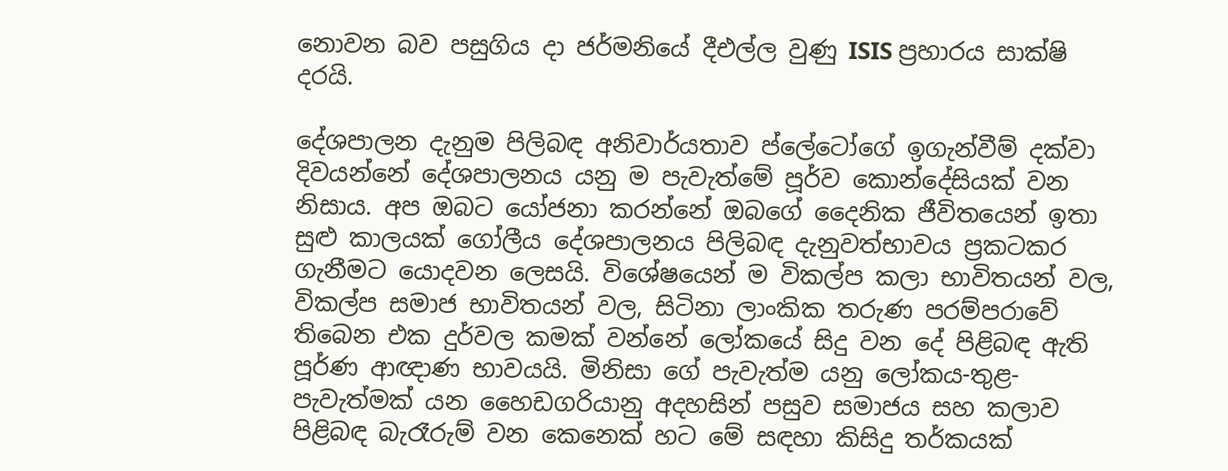නොවන බව පසුගිය දා ජර්මනියේ දීඑල්ල වුණු ISIS ප්‍රහාරය සාක්ෂි දරයි.

දේශපාලන දැනුම පිලිබඳ අනිවාර්යතාව ප්ලේටෝගේ ඉගැන්වීම් දක්වා දිවයන්නේ දේශපාලනය යනු ම පැවැත්මේ පූර්ව කොන්දේසියක් වන නිසාය. අප ඔබට යෝජනා කරන්නේ ඔබගේ දෛනික ජීවිතයෙන් ඉතා සුළු කාලයක් ගෝලීය දේශපාලනය පිලිබඳ දැනුවත්භාවය ප්‍රකටකර ගැනීමට යොදවන ලෙසයි. විශේෂයෙන් ම විකල්ප කලා භාවිතයන් වල, විකල්ප සමාජ භාවිතයන් වල, සිටිනා ලාංකික තරුණ පරම්පරාවේ තිබෙන එක දුර්වල කමක් වන්නේ ලෝකයේ සිදු වන දේ පිළිබඳ ඇති පූර්ණ ආඥාණ භාවයයි. මිනිසා ගේ පැවැත්ම යනු ලෝකය-තුළ-පැවැත්මක් යන හෛඩගරියානු අදහසින් පසුව සමාජය සහ කලාව පිළිබඳ බැරෑරුම් වන කෙනෙක් හට මේ සඳහා කිසිදු තර්කයක්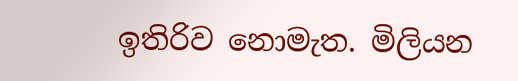ඉතිරිව නොමැත. මිලියන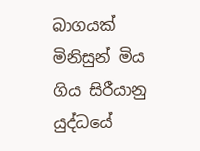බාගයක් මිනිසුන් මිය ගිය සිරීයානු යුද්ධයේ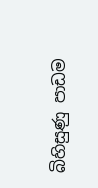බිහිසුණු පාඩම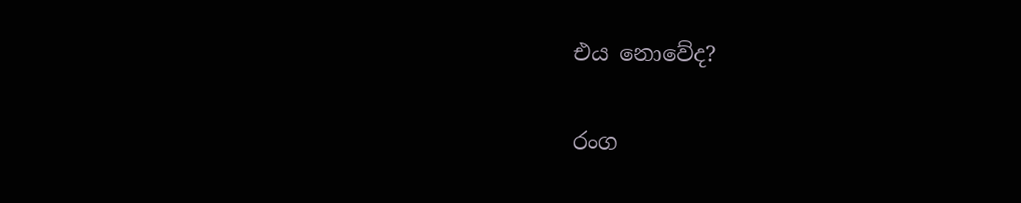එය නොවේද?

රංග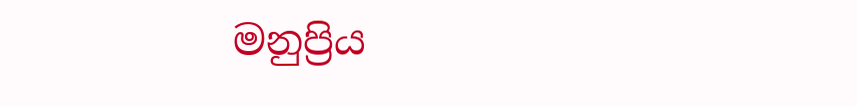මනුප්‍රිය